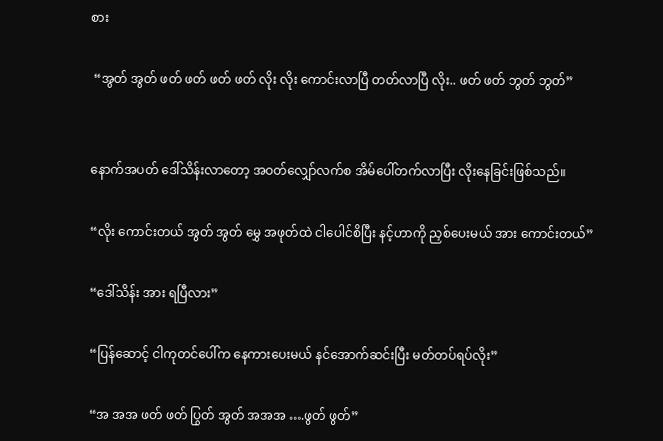စား

 “အွတ် အွတ် ဖတ် ဖတ် ဖတ် ဖတ် လိုး လိုး ကောင်းလာပြီ တတ်လာပြီ လိုး.. ဖတ် ဖတ် ဘွတ် ဘွတ်”


နောက်အပတ် ဒေါ်သိန်းလာတော့ အဝတ်လျှော်လက်စ အိမ်ပေါ်တက်လာပြီး လိုးနေခြင်းဖြစ်သည်။

“လိုး ကောင်းတယ် အွတ် အွတ် မွှေ အဖုတ်ထဲ ငါပေါင်စိပြီး နင့်ဟာကို ညှစ်ပေးမယ် အား ကောင်းတယ်”

“ဒေါ်သိန်း အား ရပြီလား”

“ပြန်ဆောင့် ငါကုတင်ပေါ်က နေကားပေးမယ် နင်အောက်ဆင်းပြီး မတ်တပ်ရပ်လိုး”

“အ အအ ဖတ် ဖတ် ပြွတ် အွတ် အအအ ….ဖွတ် ဖွတ်”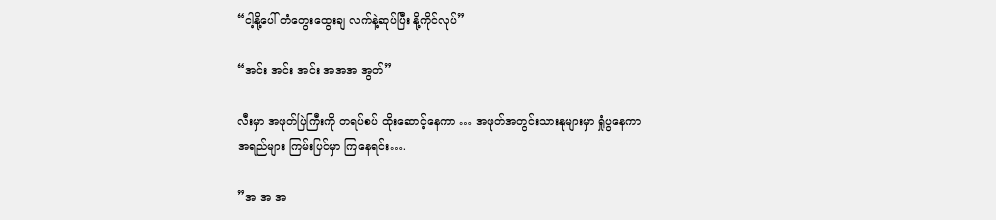“ငါ့နို့ပေါ် တံတွေးထွေးချ လက်နဲ့ဆုပ်ပြီး နို့ကိုင်လုပ်”

“အင်း အင်း အင်း အအအ အွတ်”

လီးမှာ အဖုတ်ပြဲကြီးကို တရပ်စပ် ထိုးဆောင့်နေကာ … အဖုတ်အတွင်းသားနုများမှာ ရှုံပွနေကာ အရည်များ ကြမ်းပြင်မှာ ကြနေရင်း….

”အ အ အ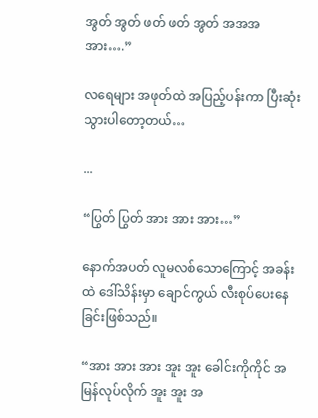အွတ် အွတ် ဖတ် ဖတ် အွတ် အအအ အား….”

လရေများ အဖုတ်ထဲ အပြည့်ပန်းကာ ပြီးဆုံးသွားပါတော့တယ်…

...

“ပြွတ် ပြွတ် အား အား အား…”

နောက်အပတ် လူမလစ်သောကြောင့် အခန်းထဲ ဒေါ်သိန်းမှာ ချောင်ကွယ် လီးစုပ်ပေးနေခြင်းဖြစ်သည်။

“အား အား အား အူး အူး ခေါင်းကိုကိုင် အမြန်လုပ်လိုက် အူး အူး အ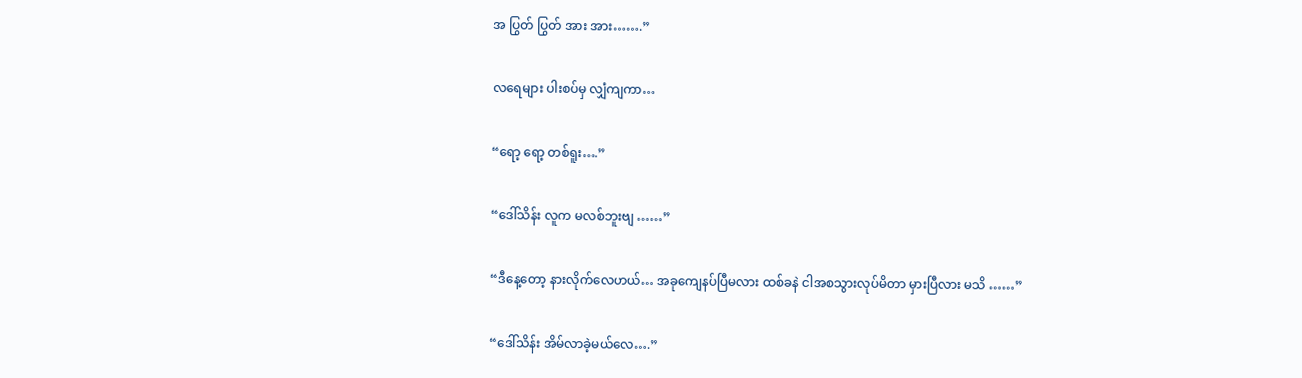အ ပြွတ် ပြွတ် အား အား…….”

လရေများ ပါးစပ်မှ လျှံကျကာ…

“ရော့ ရော့ တစ်ရူး….”

“ဒေါ်သိန်း လူက မလစ်ဘူးဗျ ……”

“ဒီနေ့တော့ နားလိုက်လေဟယ်… အခုကျေနပ်ပြီမလား ထစ်ခနဲ ငါအစသွားလုပ်မိတာ မှားပြီလား မသိ ……”

“ဒေါ်သိန်း အိမ်လာခဲ့မယ်လေ….”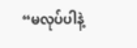“မလုပ်ပါနဲ့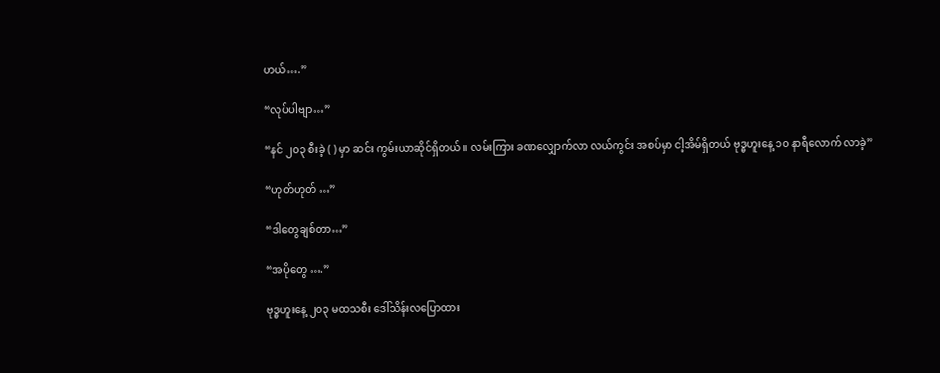ဟယ်….”

“လုပ်ပါဗျာ…”

“နင် ၂၀၃ စီးခဲ့ ( ) မှာ ဆင်း ကွမ်းယာဆိုင်ရှိတယ်။ လမ်းကြား ခဏလျှောက်လာ လယ်ကွင်း အစပ်မှာ ငါ့အိမ်ရှိတယ် ဗုဒ္ဓဟူးနေ့ ၁၀ နာရီလောက် လာခဲ့”

“ဟုတ်ဟုတ် …”

“ဒါတွေချစ်တာ…”

“အပိုတွေ ….”

ဗုဒ္ဓဟူးနေ့ ၂၀၃ မထသစီး ဒေါ်သိန်းလပြောထား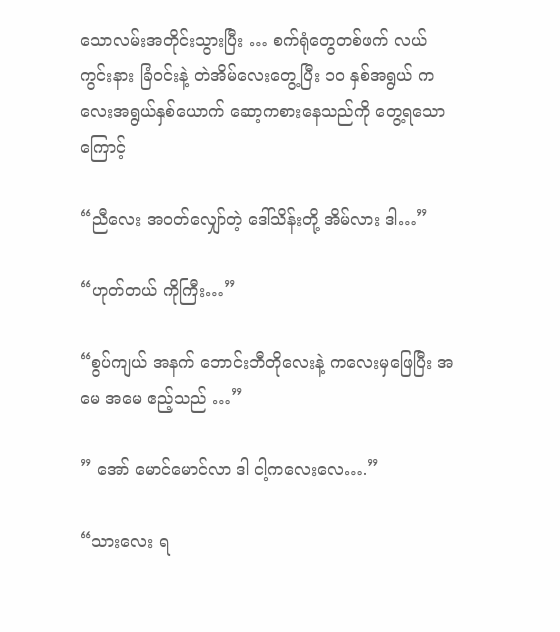သောလမ်းအတိုင်းသွားပြီး … စက်ရုံတွေတစ်ဖက် လယ်ကွင်းနား ခြံဝင်းနဲ့ တဲအိမ်လေးတွေ့ပြီး ၁၀ နှစ်အရွယ် ကလေးအရွယ်နှစ်ယောက် ဆော့ကစားနေသည်ကို တွေ့ရသောကြောင့်

“ညီလေး အဝတ်လျှော်တဲ့ ဒေါ်သိန်းတို့ အိမ်လား ဒါ…”

“ဟုတ်တယ် ကိုကြီး…”

“စွပ်ကျယ် အနက် ဘောင်းဘီတိုလေးနဲ့ ကလေးမှဖြေပြီး အမေ အမေ ဧည့်သည် …”

” အော် မောင်မောင်လာ ဒါ ငါ့ကလေးလေ….”

“သားလေး ရ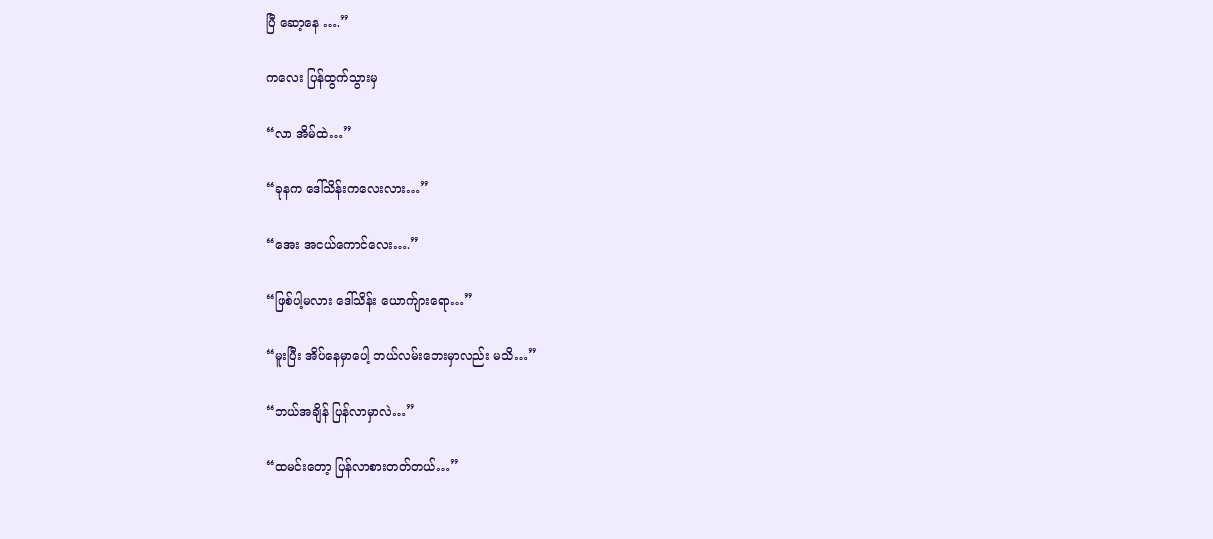ပြီ ဆော့နေ ….”

ကလေး ပြန်ထွက်သွားမှ

“လာ အိမ်ထဲ…”

“ခုနက ဒေါ်သိန်းကလေးလား…”

“အေး အငယ်ကောင်လေး….”

“ဖြစ်ပါ့မလား ဒေါ်သိန်း ယောက်ျားရော…”

“မူးပြီး အိပ်နေမှာပေါ့ ဘယ်လမ်းဘေးမှာလည်း မသိ…”

“ဘယ်အချိန် ပြန်လာမှာလဲ…”

“ထမင်းတော့ ပြန်လာစားတတ်တယ်…”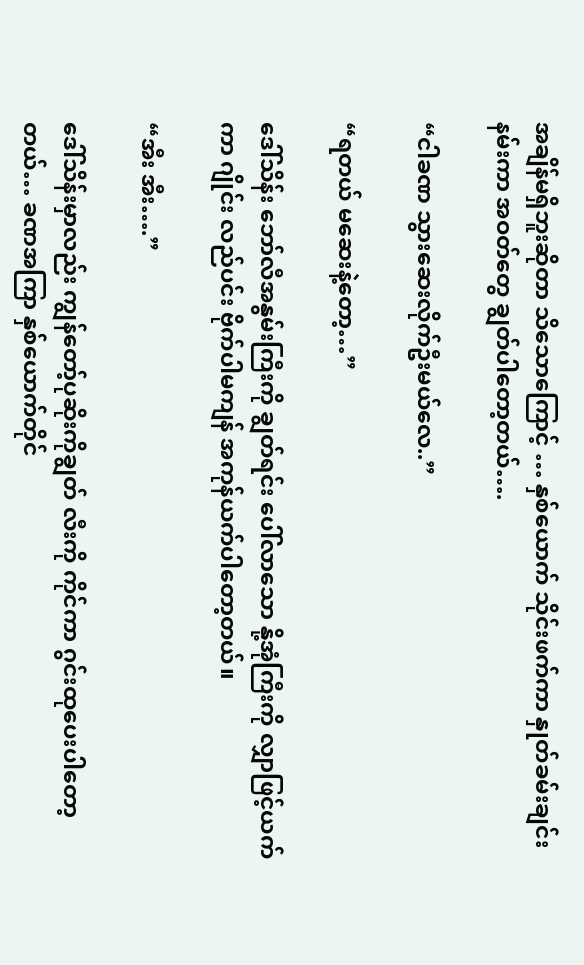အချိန်မရှိဘူးဆိုတာ သိသောကြောင့် … နှစ်ယောက် သိုင်းဖက်ကာ နှုတ်ခမ်းချင်း နမ်းကာ အဝတ်တွေ ချွတ်ပါတော့တယ်….

“ငါခဏ သွားဆေးလိုက်ဦးမယ်လေ..”

“ရတယ် မဆေးနဲ့တော့…”

ဒေါ်သိန်း ဘော်လီအနွမ်းကြီးကို ချွတ်ရင်း ပေါ်လာသော နို့အုံကြီးကို လျှာဖြင့်ယက်ကာ ဂျိုင်း လည်ပင်း ဗိုက်ပါမကျန် အကုန်ယက်ပါတော့တယ်။

“အီး အီး….”

ဒေါ်သိန်းမှာလည်း ကျွန်တော့်ပုဆိုးကိုချွတ် လီးကို ကိုင်ကာ ဂွင်းထုပေးပါတော့တယ်… ခဏအကြာ နှစ်ယောက်တိုင်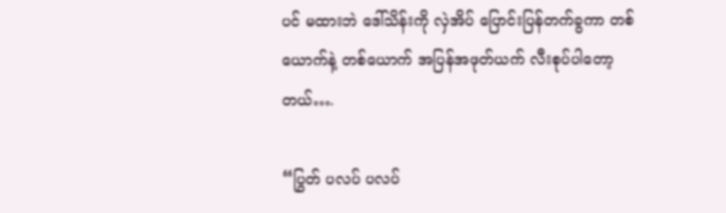ပင် မထားဘဲ ဒေါ်သိန်းကို လှဲအိပ် ပြောင်းပြန်တက်ခွကာ တစ်ယောက်နဲ့ တစ်ယောက် အပြန်အဖုတ်ယက် လီးစုပ်ပါတော့တယ်….

“ပြွတ် ပလပ် ပလပ်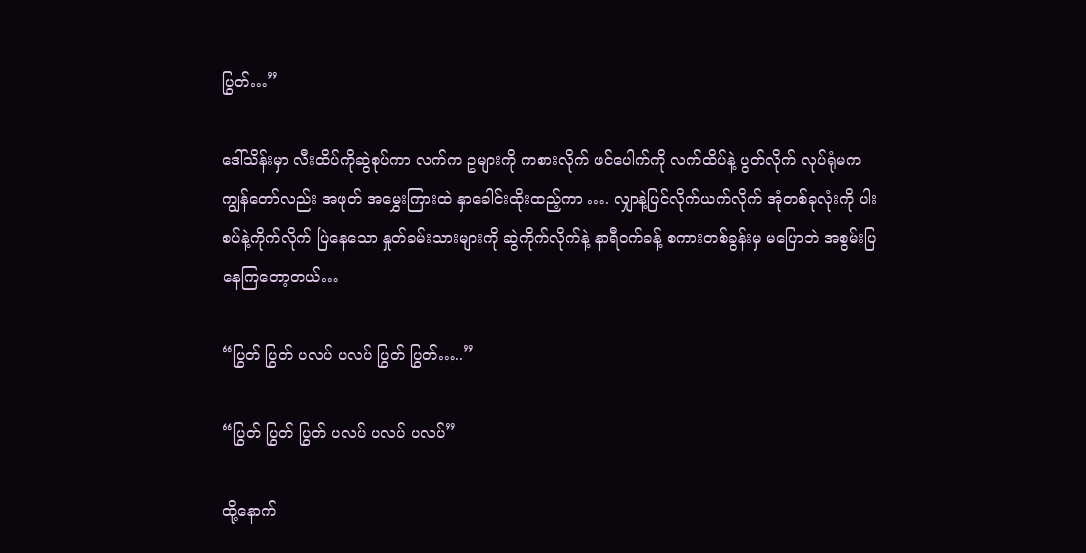ပြွတ်…”

ဒေါ်သိန်းမှာ လီးထိပ်ကိုဆွဲစုပ်ကာ လက်က ဥများကို ကစားလိုက် ဖင်ပေါက်ကို လက်ထိပ်နဲ့ ပွတ်လိုက် လုပ်ရုံမက ကျွန်တော်လည်း အဖုတ် အမွှေးကြားထဲ နှာခေါင်းထိုးထည့်ကာ …. လျှာနဲ့ပြင်လိုက်ယက်လိုက် အုံတစ်ခုလုံးကို ပါးစပ်နဲ့ကိုက်လိုက် ပြဲနေသော နှုတ်ခမ်းသားများကို ဆွဲကိုက်လိုက်နဲ့ နာရီဝက်ခန့် စကားတစ်ခွန်းမှ မပြောဘဲ အစွမ်းပြနေကြတော့တယ်…

“ပြွတ် ပြွတ် ပလပ် ပလပ် ပြွတ် ပြွတ်…..”

“ပြွတ် ပြွတ် ပြွတ် ပလပ် ပလပ် ပလပ်”

ထို့နောက်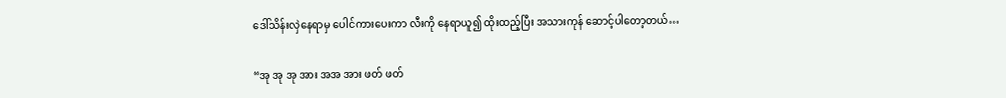ဒေါ်သိန်းလှဲနေရာမှ ပေါင်ကားပေးကာ လီးကို နေရာယူ၍ ထိုးထည့်ပြီး အသားကုန် ဆောင့်ပါတော့တယ်…

“အု အု အု အား အအ အား ဖတ် ဖတ်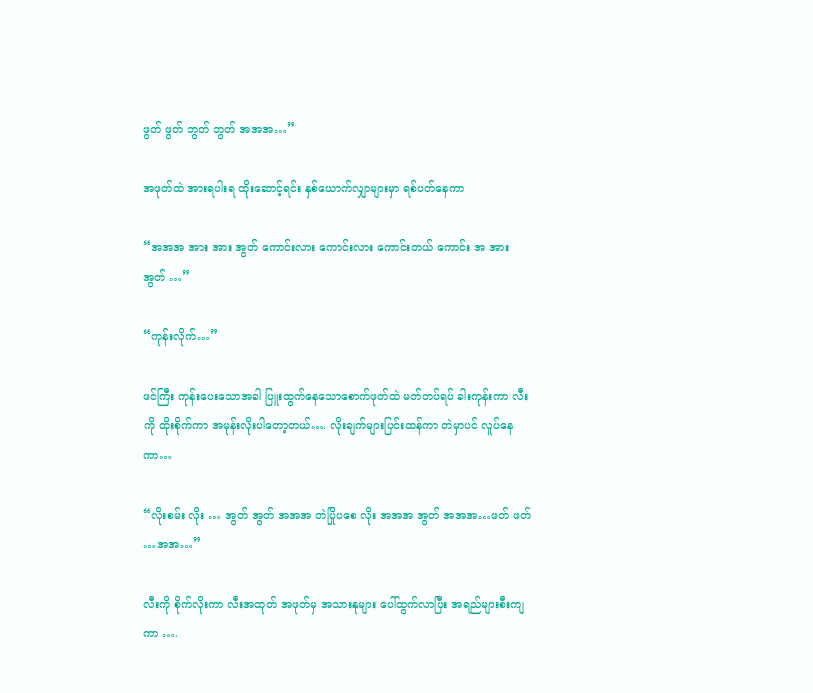ဖွတ် ဖွတ် ဘွတ် ဘွတ် အအအ…”

အဖုတ်ထဲ အားရပါးရ ထိုးဆောင့်ရင်း နှစ်ယောက်လျှာများမှာ ရစ်ပတ်နေကာ

“အအအ အား အား အွတ် ကောင်းလား ကောင်းလား ကောင်းတယ် ကောင်း အ အား အွတ် …”

“ကုန်းလိုက်…”

ဖင်ကြီး ကုန်းပေးသောအခါ ပြူးထွက်နေသောစောက်ဖုတ်ထဲ မတ်တပ်ရပ် ခါးကုန်းကာ လီးကို ထိုးစိုက်ကာ အမုန်းလိုးပါတော့တယ်…. လိုးချက်များပြင်းထန်ကာ တဲမှာပင် လူပ်နေကာ…

“လိုးစမ်း လိုး … အွတ် အွတ် အအအ တဲပြိုပစေ လိုး အအအ အွတ် အအအ…ဖတ် ဖတ် …အအ…”

လီးကို စိုက်လိုးကာ လီးအထုတ် အဖုတ်မှ အသားနုများ ပေါ်ထွက်လာပြီး အရည်များစီးကျကာ ….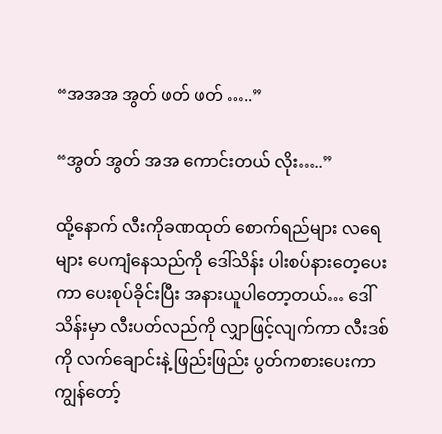“အအအ အွတ် ဖတ် ဖတ် …..”

“အွတ် အွတ် အအ ကောင်းတယ် လိုး…..”

ထို့နောက် လီးကိုခဏထုတ် စောက်ရည်များ လရေများ ပေကျံနေသည်ကို ဒေါ်သိန်း ပါးစပ်နားတေ့ပေးကာ ပေးစုပ်ခိုင်းပြီး အနားယူပါတော့တယ်… ဒေါ်သိန်းမှာ လီးပတ်လည်ကို လျှာဖြင့်လျက်ကာ လီးဒစ်ကို လက်ချောင်းနဲ့ ဖြည်းဖြည်း ပွတ်ကစားပေးကာ ကျွန်တော့်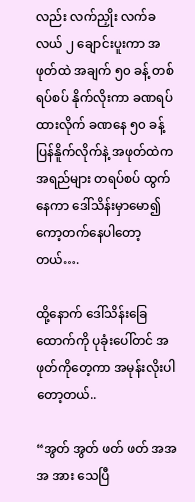လည်း လက်ညှိုး လက်ခလယ် ၂ ချောင်းပူးကာ အဖုတ်ထဲ အချက် ၅၀ ခန့် တစ်ရပ်စပ် နိုက်လိုးကာ ခဏရပ်ထားလိုက် ခဏနေ ၅၀ ခန့် ပြန်နိူက်လိုက်နဲ့ အဖုတ်ထဲက အရည်များ တရပ်စပ် ထွက်နေကာ ဒေါ်သိန်းမှာမော၍ ကော့တက်နေပါတော့တယ်….

ထို့နောက် ဒေါ်သိန်းခြေထောက်ကို ပုခုံးပေါ်တင် အဖုတ်ကိုတေ့ကာ အမုန်းလိုးပါတော့တယ်..

“အွတ် အွတ် ဖတ် ဖတ် အအအ အား သေပြီ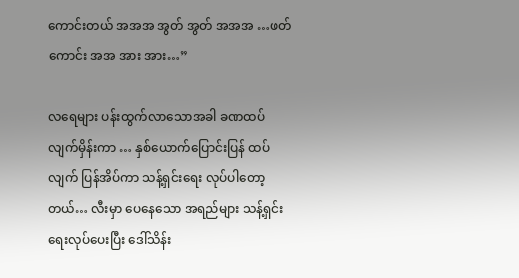ကောင်းတယ် အအအ အွတ် အွတ် အအအ …ဖတ် ကောင်း အအ အား အား…”

လရေများ ပန်းထွက်လာသောအခါ ခဏထပ်လျက်မှိန်းကာ … နှစ်ယောက်ပြောင်းပြန် ထပ်လျက် ပြန်အိပ်ကာ သန့်ရှင်းရေး လုပ်ပါတော့တယ်… လီးမှာ ပေနေသော အရည်များ သန့်ရှင်းရေးလုပ်ပေးပြီး ဒေါ်သိန်း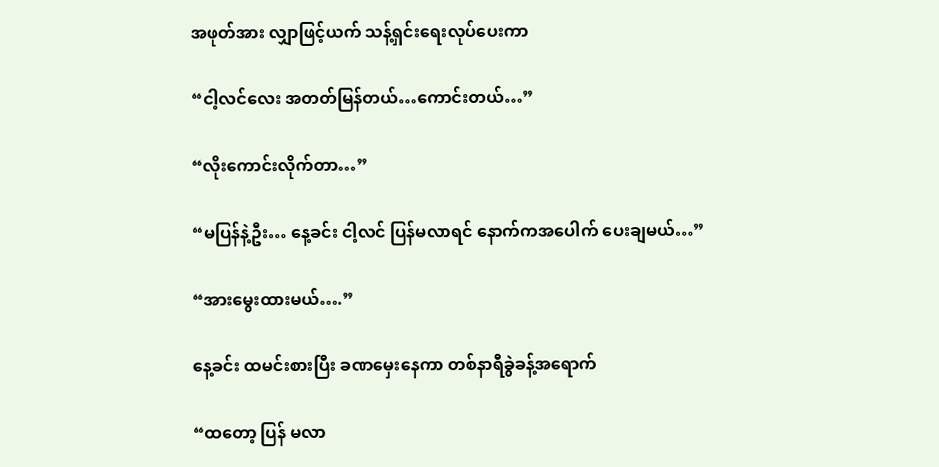အဖုတ်အား လျှာဖြင့်ယက် သန့်ရှင်းရေးလုပ်ပေးကာ

“ငါ့လင်လေး အတတ်မြန်တယ်…ကောင်းတယ်…”

“လိုးကောင်းလိုက်တာ…”

“မပြန်နဲ့ဦး… နေ့ခင်း ငါ့လင် ပြန်မလာရင် နောက်ကအပေါက် ပေးချမယ်…”

“အားမွေးထားမယ်….”

နေ့ခင်း ထမင်းစားပြီး ခဏမှေးနေကာ တစ်နာရီခွဲခန့်အရောက်

“ထတော့ ပြန် မလာ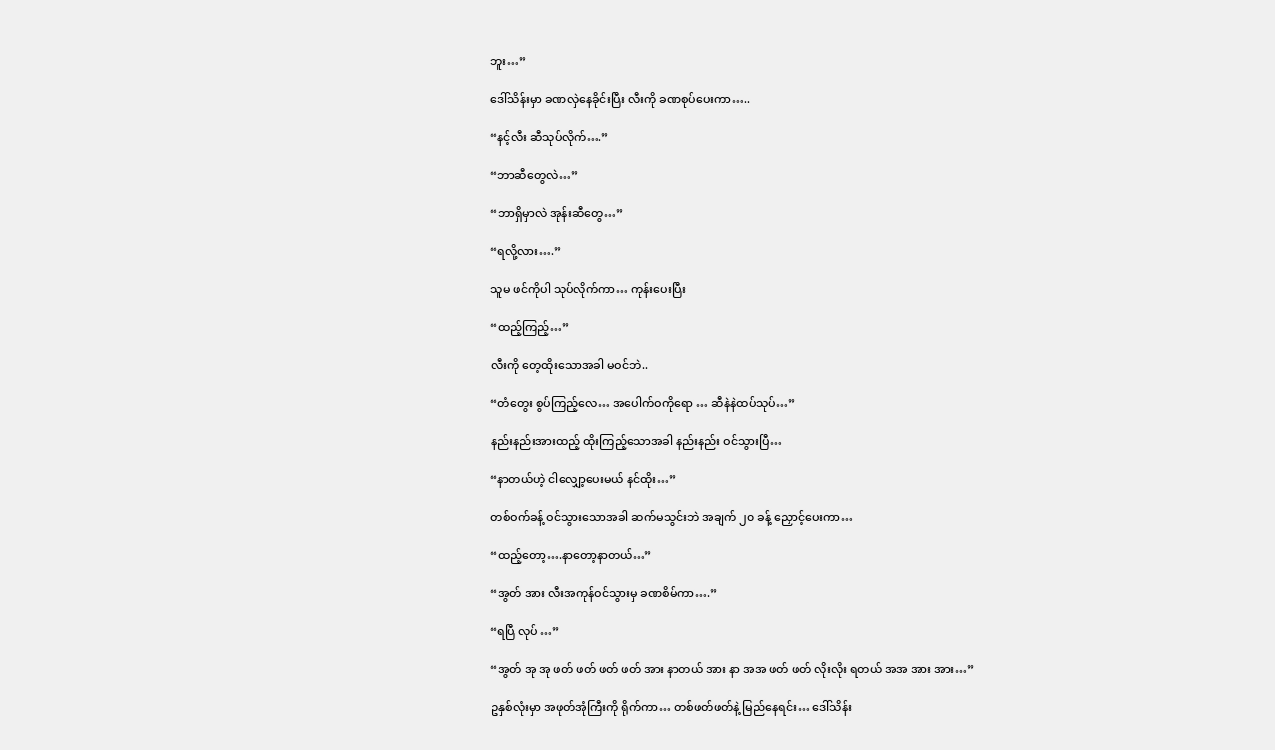ဘူး…”

ဒေါ်သိန်းမှာ ခဏလှဲနေခိုင်းပြီး လီးကို ခဏစုပ်ပေးကာ…..

“နင့်လီး ဆီသုပ်လိုက်….”

“ဘာဆီတွေလဲ…”

“ဘာရှိမှာလဲ အုန်းဆီတွေ…”

“ရလို့လား….”

သူမ ဖင်ကိုပါ သုပ်လိုက်ကာ… ကုန်းပေးပြီး

“ထည့်ကြည့်…”

လီးကို တေ့ထိုးသောအခါ မဝင်ဘဲ..

“တံတွေး စွပ်ကြည့်လေ… အပေါက်ဝကိုရော … ဆီနဲနဲထပ်သုပ်…”

နည်းနည်းအားထည့် ထိုးကြည့်သောအခါ နည်းနည်း ဝင်သွားပြီ…

“နာတယ်ဟဲ့ ငါလျှော့ပေးမယ် နင်ထိုး…”

တစ်ဝက်ခန့် ဝင်သွားသောအခါ ဆက်မသွင်းဘဲ အချက် ၂၀ ခန့် ညှောင့်ပေးကာ…

“ထည့်တော့….နာတော့နာတယ်…”

“အွတ် အား လီးအကုန်ဝင်သွားမှ ခဏစိမ်ကာ….”

“ရပြီ လုပ် …”

“အွတ် အု အု ဖတ် ဖတ် ဖတ် ဖတ် အား နာတယ် အား နာ အအ ဖတ် ဖတ် လိုးလိုး ရတယ် အအ အား အား…”

ဥနှစ်လုံးမှာ အဖုတ်အုံကြီးကို ရိုက်ကာ… တစ်ဖတ်ဖတ်နဲ့ မြည်နေရင်း… ဒေါ်သိန်း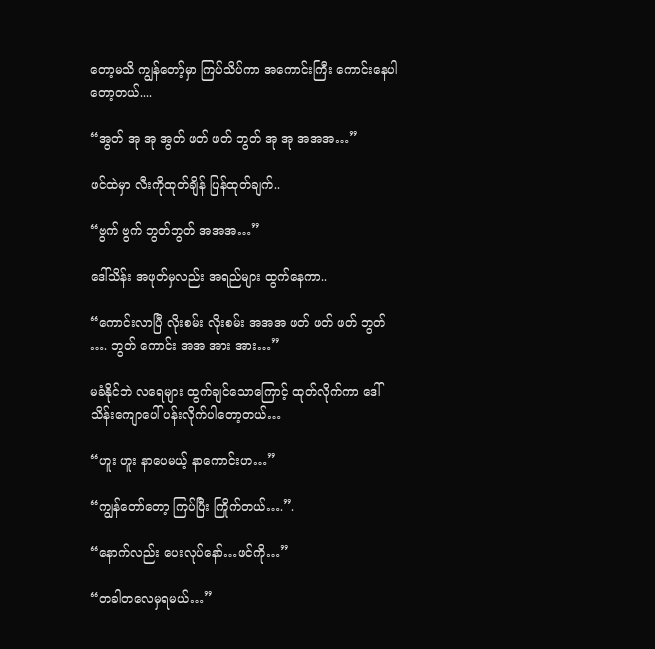တော့မသိ ကျွန်တော့်မှာ ကြပ်သိပ်ကာ အကောင်းကြီး ကောင်းနေပါတော့တယ်....

“အွတ် အု အု အွတ် ဖတ် ဖတ် ဘွတ် အု အု အအအ…”

ဖင်ထဲမှာ လီးကိုထုတ်ချိန် ပြန်ထုတ်ချက်..

“ဗွက် ဗွက် ဘွတ်ဘွတ် အအအ…”

ဒေါ်သိန်း အဖုတ်မှလည်း အရည်များ ထွက်နေကာ..

“ကောင်းလာပြီ လိုးစမ်း လိုးစမ်း အအအ ဖတ် ဖတ် ဖတ် ဘွတ် …. ဘွတ် ကောင်း အအ အား အား…”

မခံနိုင်ဘဲ လရေများ ထွက်ချင်သောကြောင့် ထုတ်လိုက်ကာ ဒေါ်သိန်းကျောပေါ် ပန်းလိုက်ပါတော့တယ်…

“ဟူး ဟူး နာပေမယ့် နာကောင်းဟ…”

“ကျွန်တော်တော့ ကြပ်ပြီး ကြိုက်တယ်….”.

“နောက်လည်း ပေးလုပ်နော်…ဖင်ကို…”

“တခါတလေမှရမယ်…”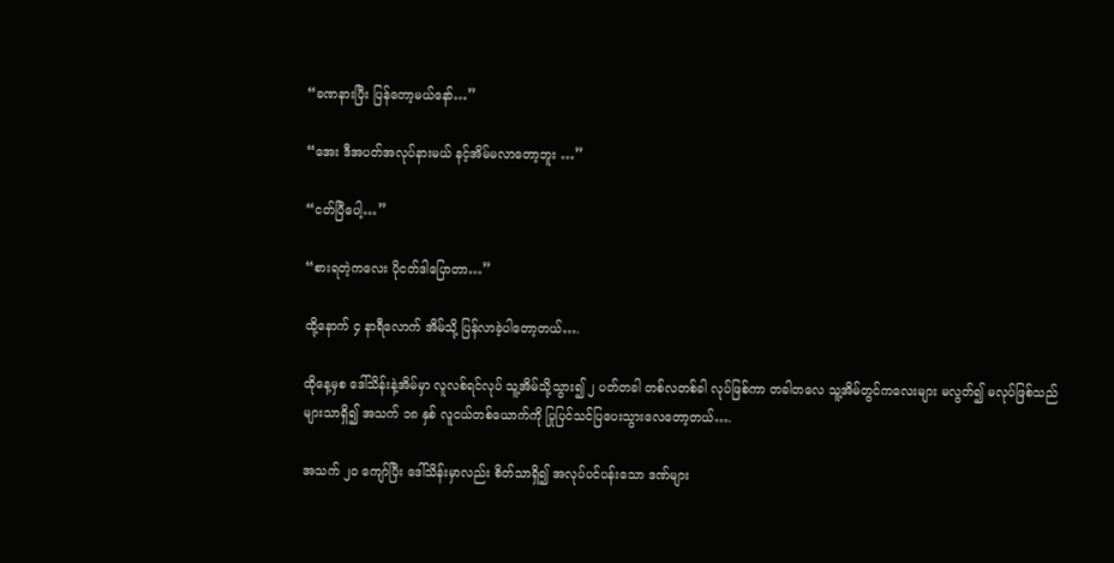“ခဏနားပြီး ပြန်တော့မယ်နော်…”

“အေး ဒီအပတ်အလုပ်နားမယ် နင့်အိမ်မလာတော့ဘူး …”

“ငတ်ပြီပေါ့…”

“စားရတဲ့ကလေး ပိုငတ်ဒါပြောတာ…”

ထို့နောက် ၄ နာရီလောက် အိမ်သို့ ပြန်လာခဲ့ပါတော့တယ်….

ထိုနေ့မှစ ဒေါ်သိန်းနဲ့အိမ်မှာ လူလစ်ရင်လုပ် သူ့အိမ်သို့သွား၍ ၂ ပတ်တခါ တစ်လတစ်ခါ လုပ်ဖြစ်ကာ တခါတလေ သူ့အိမ်တွင်ကလေးများ မလွတ်၍ မလုပ်ဖြစ်သည်များသာရှိ၍ အသက် ၁၈ နှစ် လူငယ်တစ်ယောက်ကို ပြုပြင်သင်ပြပေးသွားလေတော့တယ်….

အသက် ၂၀ ကျော်ပြီး ဒေါ်သိန်းမှာလည်း စိတ်သာရှိ၍ အလုပ်ပင်ပန်းသော ဒဏ်များ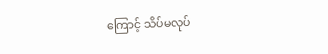ကြောင့် သိပ်မလုပ်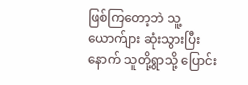ဖြစ်ကြတော့ဘဲ သူ့ယောက်ျား ဆုံးသွားပြီးနောက် သူတို့ရွာသို့ ပြောင်း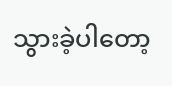သွားခဲ့ပါတော့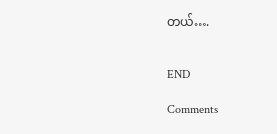တယ်….


END

Comments